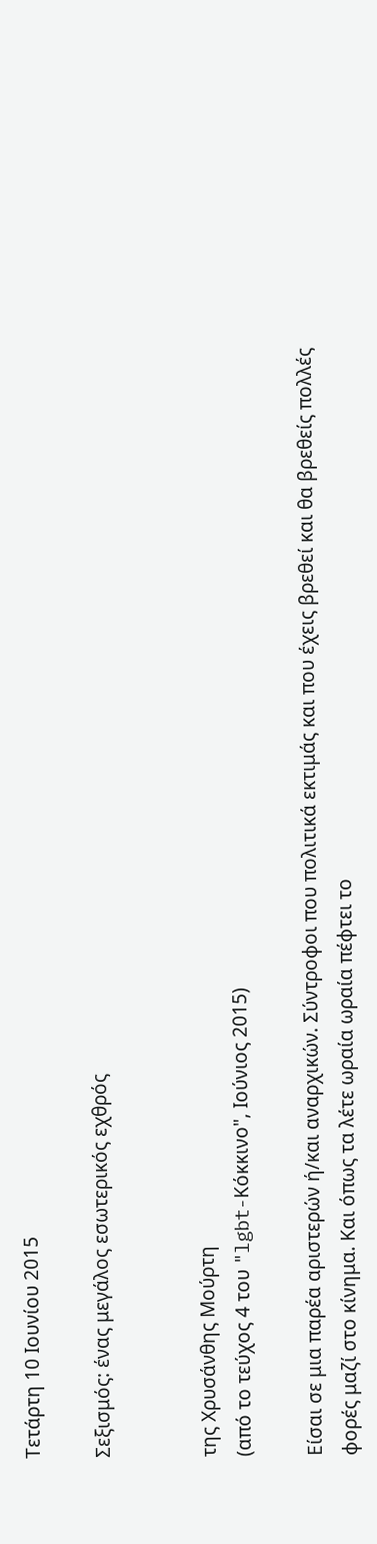Τετάρτη 10 Ιουνίου 2015

Σεξισμός: ένας μεγάλος εσωτερικός εχθρός


της Χρυσάνθης Μούρτη
(από το τεύχος 4 του "lgbt-Κόκκινο", Ιούνιος 2015)

Είσαι σε μια παρέα αριστερών ή/και αναρχικών. Σύντροφοι που πολιτικά εκτιμάς και που έχεις βρεθεί και θα βρεθείς πολλές φορές μαζί στο κίνημα. Και όπως τα λέτε ωραία ωραία πέφτει το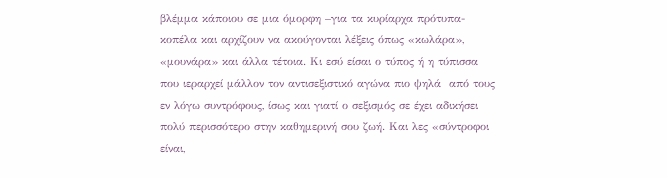βλέμμα κάποιου σε μια όμορφη –για τα κυρίαρχα πρότυπα- κοπέλα και αρχίζουν να ακούγονται λέξεις όπως «κωλάρα», «μουνάρα» και άλλα τέτοια. Κι εσύ είσαι ο τύπος ή η τύπισσα που ιεραρχεί μάλλον τον αντισεξιστικό αγώνα πιο ψηλά  από τους εν λόγω συντρόφους, ίσως και γιατί ο σεξισμός σε έχει αδικήσει πολύ περισσότερο στην καθημερινή σου ζωή. Και λες «σύντροφοι είναι,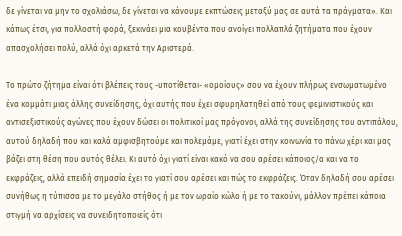δε γίνεται να μην το σχολιάσω, δε γίνεται να κάνουμε εκπτώσεις μεταξύ μας σε αυτά τα πράγματα». Και κάπως έτσι, για πολλοστή φορά, ξεκινάει μια κουβέντα που ανοίγει πολλαπλά ζητήματα που έχουν απασχολήσει πολύ, αλλά όχι αρκετά την Αριστερά.

Το πρώτο ζήτημα είναι ότι βλέπεις τους -υποτίθεται- «ομοίους» σου να έχουν πλήρως ενσωματωμένο ένα κομμάτι μιας άλλης συνείδησης, όχι αυτής που έχει σφυρηλατηθεί από τους φεμινιστικούς και αντισεξιστικούς αγώνες που έχουν δώσει οι πολιτικοί μας πρόγονοι, αλλά της συνείδησης του αντιπάλου, αυτού δηλαδή που και καλά αμφισβητούμε και πολεμάμε, γιατί έχει στην κοινωνία το πάνω χέρι και μας βάζει στη θέση που αυτός θέλει. Κι αυτό όχι γιατί είναι κακό να σου αρέσει κάποιος/α και να το εκφράζεις, αλλά επειδή σημασία έχει το γιατί σου αρέσει και πώς το εκφράζεις. Όταν δηλαδή σου αρέσει συνήθως η τύπισσα με το μεγάλο στήθος ή με τον ωραίο κώλο ή με το τακούνι, μάλλον πρέπει κάποια στιγμή να αρχίσεις να συνειδητοποιείς ότι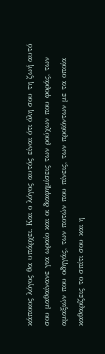κάποιος λόγος θα υπάρχει. Και ο λόγος αυτός είναι ότι όλη σου τη ζωή αυτό σου μαθαίνανε για ωραίο και οι διαφημίσεις των ρούχων που φοράς, των αμαξιών που οδηγάς, των ποτών που πίνεις, των προϊόντων με τα οποία καθαρίζεις το σπίτι σου και η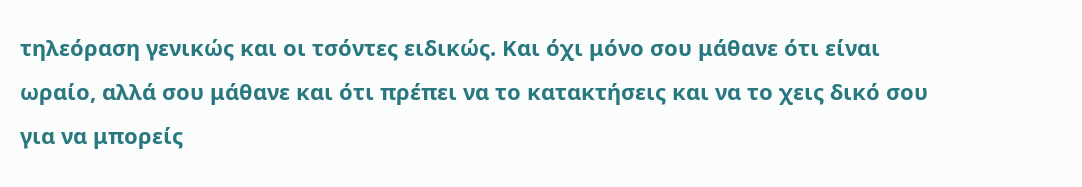τηλεόραση γενικώς και οι τσόντες ειδικώς. Και όχι μόνο σου μάθανε ότι είναι ωραίο, αλλά σου μάθανε και ότι πρέπει να το κατακτήσεις και να το χεις δικό σου για να μπορείς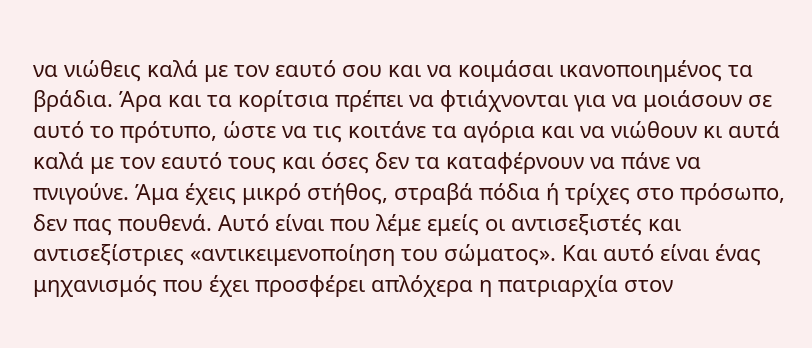να νιώθεις καλά με τον εαυτό σου και να κοιμάσαι ικανοποιημένος τα βράδια. Άρα και τα κορίτσια πρέπει να φτιάχνονται για να μοιάσουν σε αυτό το πρότυπο, ώστε να τις κοιτάνε τα αγόρια και να νιώθουν κι αυτά καλά με τον εαυτό τους και όσες δεν τα καταφέρνουν να πάνε να πνιγούνε. Άμα έχεις μικρό στήθος, στραβά πόδια ή τρίχες στο πρόσωπο, δεν πας πουθενά. Αυτό είναι που λέμε εμείς οι αντισεξιστές και αντισεξίστριες «αντικειμενοποίηση του σώματος». Και αυτό είναι ένας μηχανισμός που έχει προσφέρει απλόχερα η πατριαρχία στον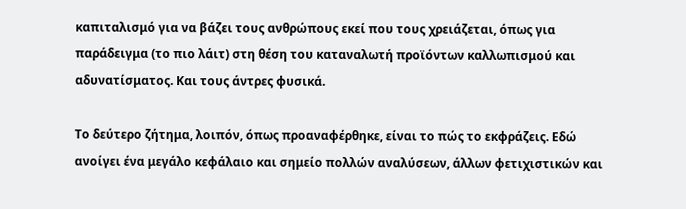καπιταλισμό για να βάζει τους ανθρώπους εκεί που τους χρειάζεται, όπως για παράδειγμα (το πιο λάιτ) στη θέση του καταναλωτή προϊόντων καλλωπισμού και αδυνατίσματος. Και τους άντρες φυσικά.

Το δεύτερο ζήτημα, λοιπόν, όπως προαναφέρθηκε, είναι το πώς το εκφράζεις. Εδώ ανοίγει ένα μεγάλο κεφάλαιο και σημείο πολλών αναλύσεων, άλλων φετιχιστικών και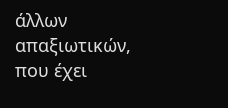άλλων απαξιωτικών, που έχει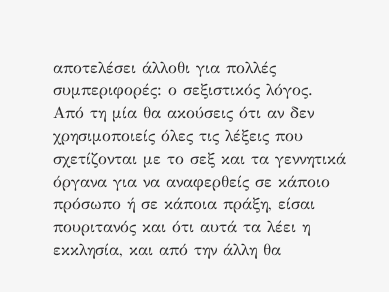αποτελέσει άλλοθι για πολλές συμπεριφορές: ο σεξιστικός λόγος. Από τη μία θα ακούσεις ότι αν δεν χρησιμοποιείς όλες τις λέξεις που σχετίζονται με το σεξ και τα γεννητικά όργανα για να αναφερθείς σε κάποιο πρόσωπο ή σε κάποια πράξη, είσαι πουριτανός και ότι αυτά τα λέει η εκκλησία, και από την άλλη θα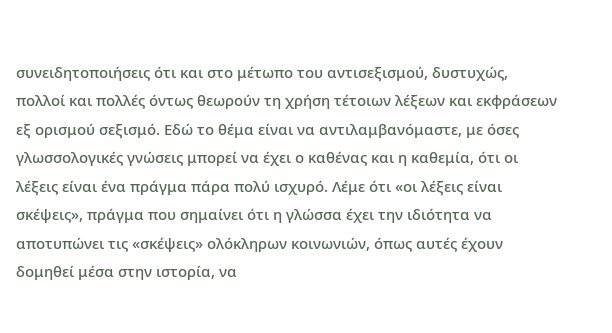συνειδητοποιήσεις ότι και στο μέτωπο του αντισεξισμού, δυστυχώς, πολλοί και πολλές όντως θεωρούν τη χρήση τέτοιων λέξεων και εκφράσεων εξ ορισμού σεξισμό. Εδώ το θέμα είναι να αντιλαμβανόμαστε, με όσες γλωσσολογικές γνώσεις μπορεί να έχει ο καθένας και η καθεμία, ότι οι λέξεις είναι ένα πράγμα πάρα πολύ ισχυρό. Λέμε ότι «οι λέξεις είναι σκέψεις», πράγμα που σημαίνει ότι η γλώσσα έχει την ιδιότητα να αποτυπώνει τις «σκέψεις» ολόκληρων κοινωνιών, όπως αυτές έχουν δομηθεί μέσα στην ιστορία, να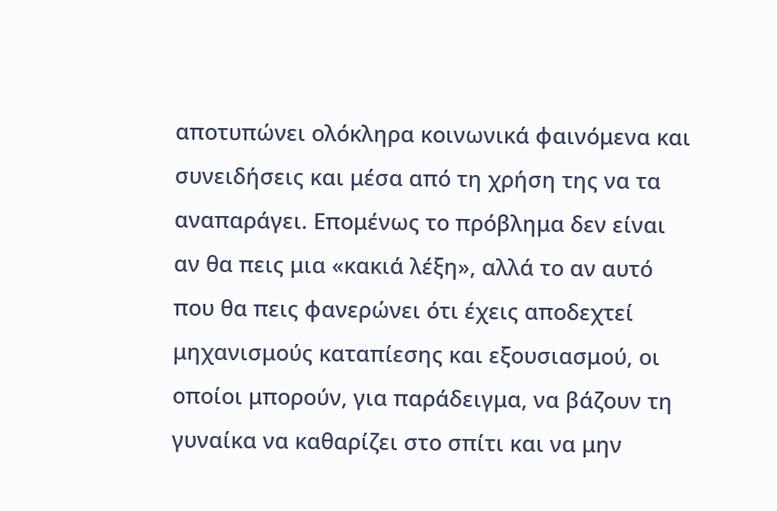αποτυπώνει ολόκληρα κοινωνικά φαινόμενα και συνειδήσεις και μέσα από τη χρήση της να τα αναπαράγει. Επομένως το πρόβλημα δεν είναι αν θα πεις μια «κακιά λέξη», αλλά το αν αυτό που θα πεις φανερώνει ότι έχεις αποδεχτεί μηχανισμούς καταπίεσης και εξουσιασμού, οι οποίοι μπορούν, για παράδειγμα, να βάζουν τη γυναίκα να καθαρίζει στο σπίτι και να μην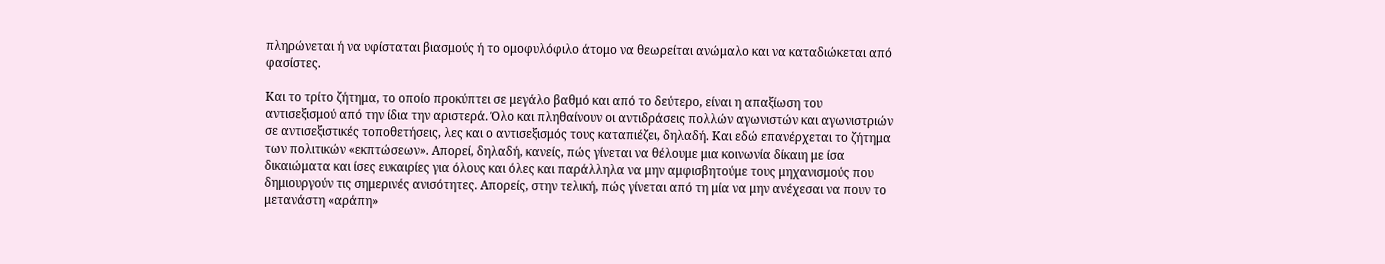πληρώνεται ή να υφίσταται βιασμούς ή το ομοφυλόφιλο άτομο να θεωρείται ανώμαλο και να καταδιώκεται από φασίστες.

Και το τρίτο ζήτημα, το οποίο προκύπτει σε μεγάλο βαθμό και από το δεύτερο, είναι η απαξίωση του αντισεξισμού από την ίδια την αριστερά. Όλο και πληθαίνουν οι αντιδράσεις πολλών αγωνιστών και αγωνιστριών σε αντισεξιστικές τοποθετήσεις, λες και ο αντισεξισμός τους καταπιέζει, δηλαδή. Και εδώ επανέρχεται το ζήτημα των πολιτικών «εκπτώσεων». Απορεί, δηλαδή, κανείς, πώς γίνεται να θέλουμε μια κοινωνία δίκαιη με ίσα δικαιώματα και ίσες ευκαιρίες για όλους και όλες και παράλληλα να μην αμφισβητούμε τους μηχανισμούς που δημιουργούν τις σημερινές ανισότητες. Απορείς, στην τελική, πώς γίνεται από τη μία να μην ανέχεσαι να πουν το μετανάστη «αράπη»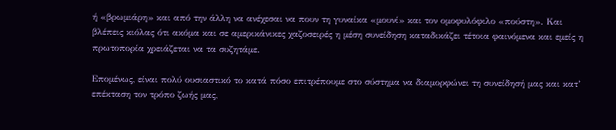ή «βρωμιάρη» και από την άλλη να ανέχεσαι να πουν τη γυναίκα «μουνί» και τον ομοφυλόφιλο «πούστη». Και βλέπεις κιόλας ότι ακόμα και σε αμερικάνικες χαζοσειρές η μέση συνείδηση καταδικάζει τέτοια φαινόμενα και εμείς η πρωτοπορία χρειάζεται να τα συζητάμε.

Επομένως, είναι πολύ ουσιαστικό το κατά πόσο επιτρέπουμε στο σύστημα να διαμορφώνει τη συνείδησή μας και κατ’ επέκταση τον τρόπο ζωής μας,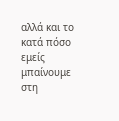αλλά και το κατά πόσο εμείς μπαίνουμε στη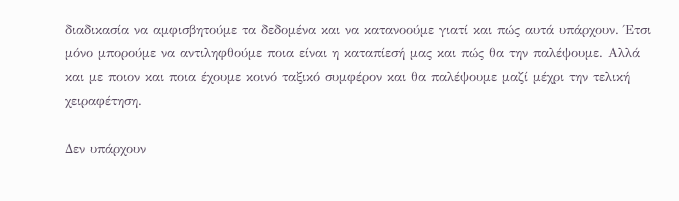διαδικασία να αμφισβητούμε τα δεδομένα και να κατανοούμε γιατί και πώς αυτά υπάρχουν. Έτσι μόνο μπορούμε να αντιληφθούμε ποια είναι η καταπίεσή μας και πώς θα την παλέψουμε. Αλλά και με ποιον και ποια έχουμε κοινό ταξικό συμφέρον και θα παλέψουμε μαζί μέχρι την τελική χειραφέτηση.

Δεν υπάρχουν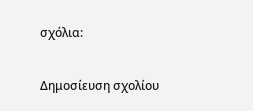σχόλια:

Δημοσίευση σχολίου